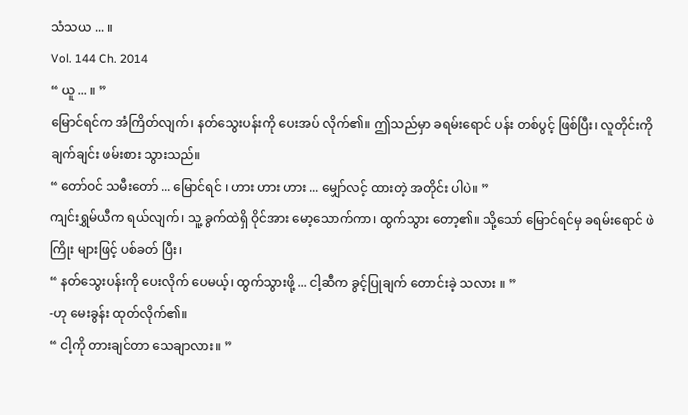သံသယ ... ။
Vol. 144 Ch. 2014
“ ယူ ... ။ ”
မြောင်ရင်က အံကြိတ်လျက်၊ နတ်သွေးပန်းကို ပေးအပ် လိုက်၏။ ဤသည်မှာ ခရမ်းရောင် ပန်း တစ်ပွင့် ဖြစ်ပြီး၊ လူတိုင်းကို ချက်ချင်း ဖမ်းစား သွားသည်။
“ တော်ဝင် သမီးတော် ... မြောင်ရင် ၊ ဟား ဟား ဟား ... မျှော်လင့် ထားတဲ့ အတိုင်း ပါပဲ။ ”
ကျင်းရွှမ်ယီက ရယ်လျက်၊ သူ့ ခွက်ထဲရှိ ဝိုင်အား မော့သောက်ကာ၊ ထွက်သွား တော့၏။ သို့သော် မြောင်ရင်မှ ခရမ်းရောင် ဖဲကြိုး များဖြင့် ပစ်ခတ် ပြီး၊
“ နတ်သွေးပန်းကို ပေးလိုက် ပေမယ့်၊ ထွက်သွားဖို့ ... ငါ့ဆီက ခွင့်ပြုချက် တောင်းခဲ့ သလား ။ ”
-ဟု မေးခွန်း ထုတ်လိုက်၏။
“ ငါ့ကို တားချင်တာ သေချာလား။ ”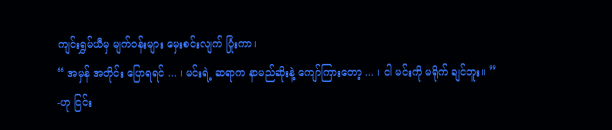ကျင်းရွှမ်ယီမှ မျက်ဝန်းများ မှေးစင်းလျက် ပြုံးကာ၊
“ အမှန် အတိုင်း ပြောရရင် ... ၊ မင်းရဲ့ ဆရာက နာမည်ဆိုးနဲ့ ကျော်ကြားတော့ ... ၊ ငါ မင်းကို မရိုက် ချင်ဘူး။ ”
-ဟု ငြင်း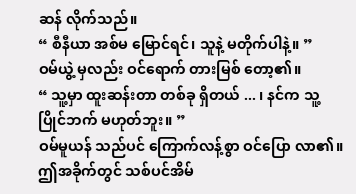ဆန် လိုက်သည်။
“ စီနီယာ အစ်မ မြောင်ရင်၊ သူနဲ့ မတိုက်ပါနဲ့။ ”
ဝမ်ယွဲ့ မှလည်း ဝင်ရောက် တားမြစ် တော့၏။
“ သူ့မှာ ထူးဆန်းတာ တစ်ခု ရှိတယ် ... ၊ နင်က သူ့ပြိုင်ဘက် မဟုတ်ဘူး။ ”
ဝမ်မူယန် သည်ပင် ကြောက်လန့်စွာ ဝင်ပြော လာ၏။ ဤအခိုက်တွင် သစ်ပင်အိမ်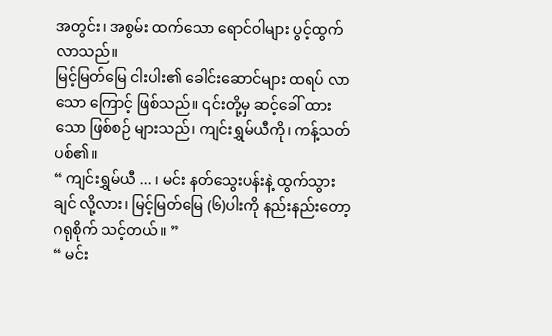အတွင်း၊ အစွမ်း ထက်သော ရောင်ဝါများ ပွင့်ထွက် လာသည်။
မြင့်မြတ်မြေ ငါးပါး၏ ခေါင်းဆောင်များ ထရပ် လာသော ကြောင့် ဖြစ်သည်။ ၎င်းတို့မှ ဆင့်ခေါ် ထားသော ဖြစ်စဉ် များသည်၊ ကျင်းရွှမ်ယီကို၊ ကန့်သတ် ပစ်၏။
“ ကျင်းရွှမ်ယီ ... ၊ မင်း နတ်သွေးပန်းနဲ့ ထွက်သွားချင် လို့လား၊ မြင့်မြတ်မြေ (၆)ပါးကို နည်းနည်းတော့ ဂရုစိုက် သင့်တယ်။ ”
“ မင်း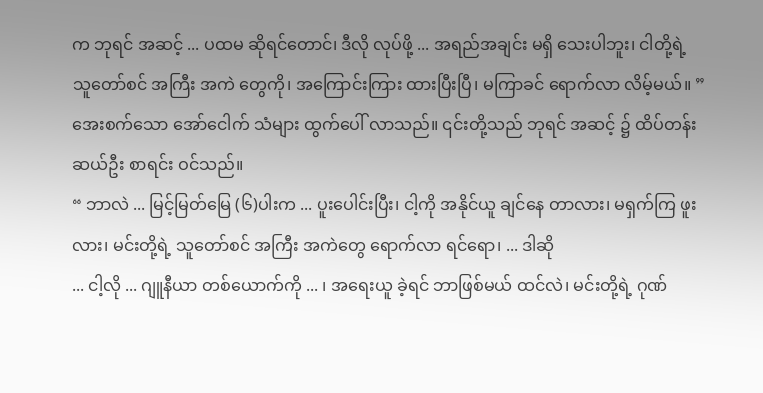က ဘုရင် အဆင့် ... ပထမ ဆိုရင်တောင်၊ ဒီလို လုပ်ဖို့ ... အရည်အချင်း မရှိ သေးပါဘူး၊ ငါတို့ရဲ့ သူတော်စင် အကြီး အကဲ တွေကို၊ အကြောင်းကြား ထားပြီးပြီ၊ မကြာခင် ရောက်လာ လိမ့်မယ်။ ”
အေးစက်သော အော်ငေါက် သံများ ထွက်ပေါ် လာသည်။ ၎င်းတို့သည် ဘုရင် အဆင့် ၌ ထိပ်တန်း ဆယ်ဦး စာရင်း ဝင်သည်။
“ ဘာလဲ ... မြင့်မြတ်မြေ (၆)ပါးက ... ပူးပေါင်းပြီး၊ ငါ့ကို အနိုင်ယူ ချင်နေ တာလား၊ မရှက်ကြ ဖူးလား၊ မင်းတို့ရဲ့ သူတော်စင် အကြီး အကဲတွေ ရောက်လာ ရင်ရော၊ ... ဒါဆို
... ငါ့လို ... ဂျူနီယာ တစ်ယောက်ကို ... ၊ အရေးယူ ခဲ့ရင် ဘာဖြစ်မယ် ထင်လဲ၊ မင်းတို့ရဲ့ ဂုဏ်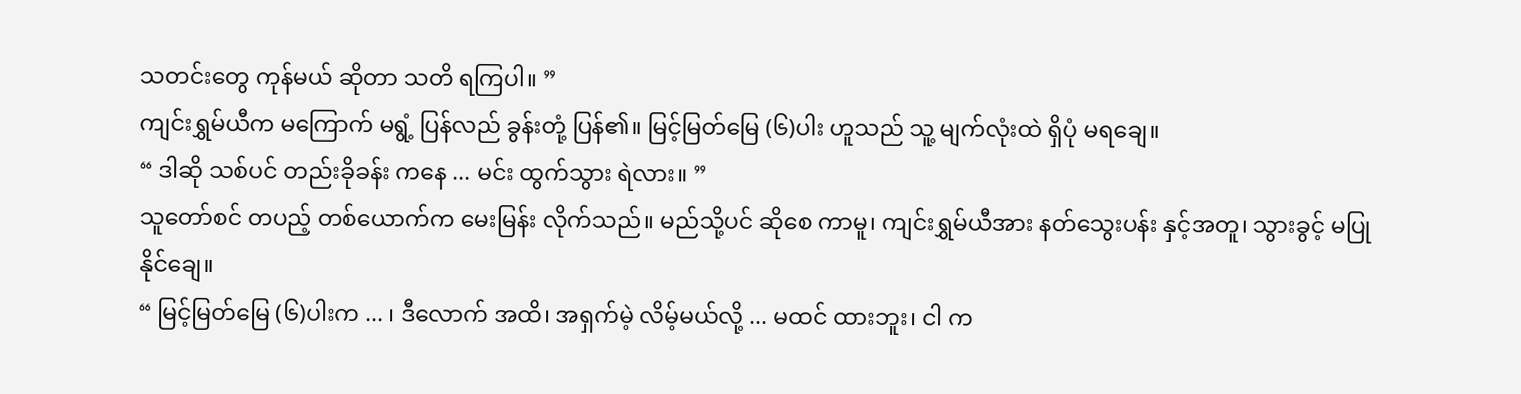သတင်းတွေ ကုန်မယ် ဆိုတာ သတိ ရကြပါ။ ”
ကျင်းရွှမ်ယီက မကြောက် မရွံ့ ပြန်လည် ခွန်းတုံ့ ပြန်၏။ မြင့်မြတ်မြေ (၆)ပါး ဟူသည် သူ့ မျက်လုံးထဲ ရှိပုံ မရချေ။
“ ဒါဆို သစ်ပင် တည်းခိုခန်း ကနေ ... မင်း ထွက်သွား ရဲလား။ ”
သူတော်စင် တပည့် တစ်ယောက်က မေးမြန်း လိုက်သည်။ မည်သို့ပင် ဆိုစေ ကာမူ၊ ကျင်းရွှမ်ယီအား နတ်သွေးပန်း နှင့်အတူ၊ သွားခွင့် မပြု နိုင်ချေ။
“ မြင့်မြတ်မြေ (၆)ပါးက ... ၊ ဒီလောက် အထိ၊ အရှက်မဲ့ လိမ့်မယ်လို့ ... မထင် ထားဘူး၊ ငါ က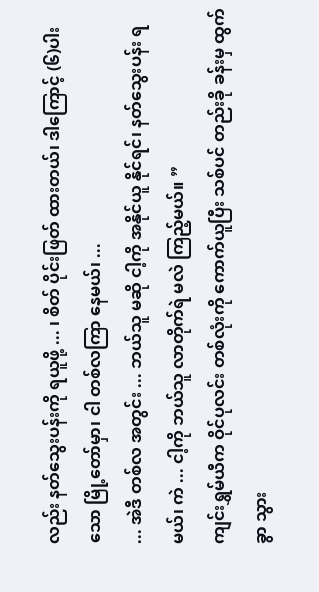လည်း နတ်သွေးပန်းကို ရယူဖို့ ... ၊ စိတ် ပိုင်းဖြတ် ထားတယ်၊ ဒါကြောင့် (၆)ပါးသော မြို့တော်မှာ၊ ငါ တစ်လကြာ နေမယ်၊ ...
... အဲဒီ တစ်လ အတွင်း ... ဘယ်သူ မဆို ငါ့ကို အနိုင်ယူ နိုင်ရင်၊ နတ်သွေးပန်း ရမယ်၊ ကဲ ... ငါ့ကို ဘယ်သူ လာတိုက်ရဲ မလဲ ကြည့်မယ်။ ”
ကျင်းရွှမ်ယီက ဝိုင်ပုလင်း တစ်လုံးကို ကောက်ယူပြီး သစ်ပင် တည်းခို ခန်းမှ ထွက်ခွာ သွား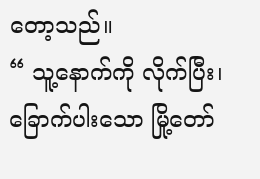တော့သည်။
“ သူ့နောက်ကို လိုက်ပြီး၊ ခြောက်ပါးသော မြို့တော်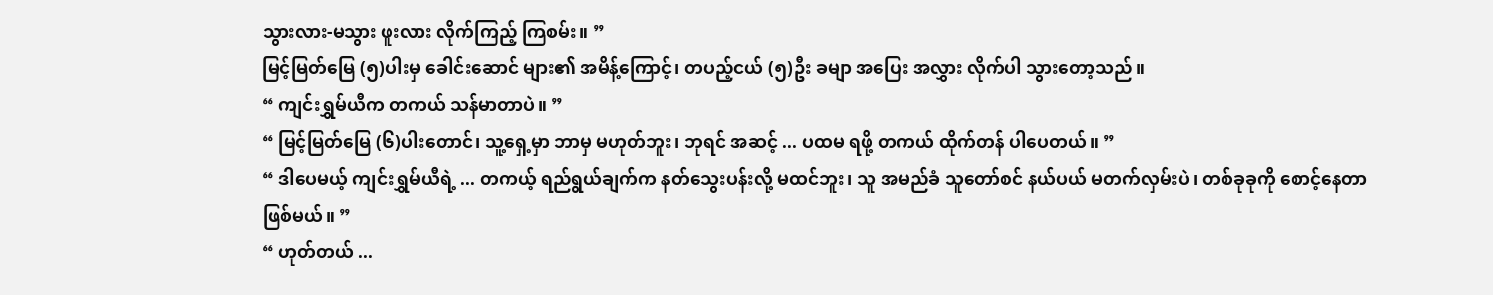သွားလား-မသွား ဖူးလား လိုက်ကြည့် ကြစမ်း။ ”
မြင့်မြတ်မြေ (၅)ပါးမှ ခေါင်းဆောင် များ၏ အမိန့်ကြောင့်၊ တပည့်ငယ် (၅)ဦး ခမျာ အပြေး အလွှား လိုက်ပါ သွားတော့သည်။
“ ကျင်းရွှမ်ယီက တကယ် သန်မာတာပဲ။ ”
“ မြင့်မြတ်မြေ (၆)ပါးတောင်၊ သူ့ရှေ့မှာ ဘာမှ မဟုတ်ဘူး၊ ဘုရင် အဆင့် ... ပထမ ရဖို့ တကယ် ထိုက်တန် ပါပေတယ်။ ”
“ ဒါပေမယ့် ကျင်းရွှမ်ယီရဲ့ ... တကယ့် ရည်ရွယ်ချက်က နတ်သွေးပန်းလို့ မထင်ဘူး၊ သူ အမည်ခံ သူတော်စင် နယ်ပယ် မတက်လှမ်းပဲ၊ တစ်ခုခုကို စောင့်နေတာ ဖြစ်မယ်။ ”
“ ဟုတ်တယ် ...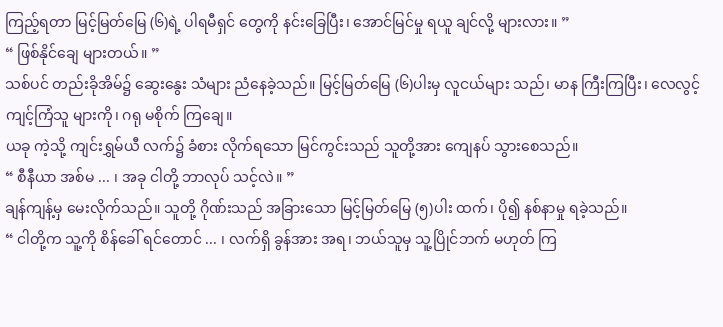ကြည့်ရတာ မြင့်မြတ်မြေ (၆)ရဲ့ ပါရမီရှင် တွေကို နင်းခြေပြီး၊ အောင်မြင်မှု ရယူ ချင်လို့ များလား။ ”
“ ဖြစ်နိုင်ချေ များတယ်။ ”
သစ်ပင် တည်းခိုအိမ်၌ ဆွေးနွေး သံများ ညံနေခဲ့သည်။ မြင့်မြတ်မြေ (၆)ပါးမှ လူငယ်များ သည်၊ မာန ကြီးကြပြီး၊ လေလွင့် ကျင့်ကြံသူ များကို၊ ဂရု မစိုက် ကြချေ။
ယခု ကဲ့သို့ ကျင်းရွှမ်ယီ လက်၌ ခံစား လိုက်ရသော မြင်ကွင်းသည် သူတို့အား ကျေနပ် သွားစေသည်။
“ စီနီယာ အစ်မ ... ၊ အခု ငါတို့ ဘာလုပ် သင့်လဲ။ ”
ချန်ကျန့်မှ မေးလိုက်သည်။ သူတို့ ဂိုဏ်းသည် အခြားသော မြင့်မြတ်မြေ (၅)ပါး ထက်၊ ပို၍ နစ်နာမှု ရခဲ့သည်။
“ ငါတို့က သူ့ကို စိန်ခေါ် ရင်တောင် ... ၊ လက်ရှိ ခွန်အား အရ၊ ဘယ်သူမှ သူ့ပြိုင်ဘက် မဟုတ် ကြ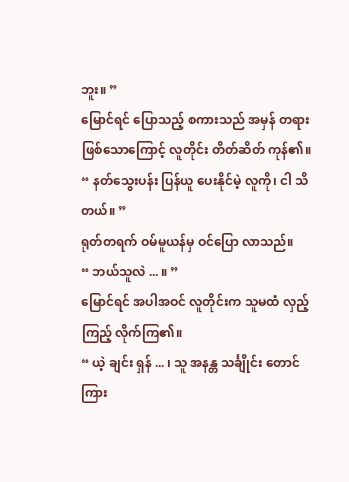ဘူး။ ”
မြောင်ရင် ပြောသည့် စကားသည် အမှန် တရား ဖြစ်သောကြောင့် လူတိုင်း တိတ်ဆိတ် ကုန်၏။
“ နတ်သွေးပန်း ပြန်ယူ ပေးနိုင်မဲ့ လူကို၊ ငါ သိတယ်။ ”
ရုတ်တရက် ဝမ်မူယန်မှ ဝင်ပြော လာသည်။
“ ဘယ်သူလဲ ... ။ ”
မြောင်ရင် အပါအဝင် လူတိုင်းက သူမထံ လှည့်ကြည့် လိုက်ကြ၏။
“ ယဲ့ ချင်း ရှန် ... ၊ သူ အနန္တ သင်္ချိုင်း တောင်ကြား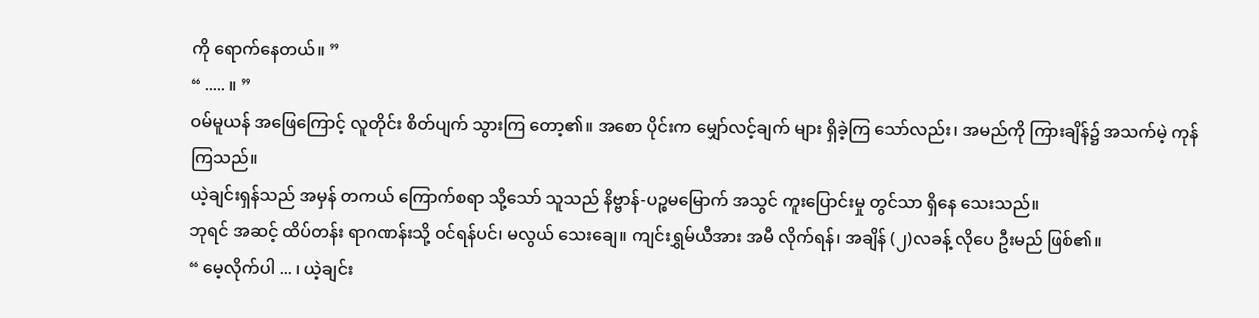ကို ရောက်နေတယ်။ ”
“ ..... ။ ”
ဝမ်မူယန် အဖြေကြောင့် လူတိုင်း စိတ်ပျက် သွားကြ တော့၏။ အစော ပိုင်းက မျှော်လင့်ချက် များ ရှိခဲ့ကြ သော်လည်း၊ အမည်ကို ကြားချိန်၌ အသက်မဲ့ ကုန်ကြသည်။
ယဲ့ချင်းရှန်သည် အမှန် တကယ် ကြောက်စရာ သို့သော် သူသည် နိဗ္ဗာန်-ပဉ္စမမြောက် အသွင် ကူးပြောင်းမှု တွင်သာ ရှိနေ သေးသည်။
ဘုရင် အဆင့် ထိပ်တန်း ရာဂဏန်းသို့ ဝင်ရန်ပင်၊ မလွယ် သေးချေ။ ကျင်းရွှမ်ယီအား အမီ လိုက်ရန်၊ အချိန် (၂)လခန့် လိုပေ ဦးမည် ဖြစ်၏။
“ မေ့လိုက်ပါ ... ၊ ယဲ့ချင်း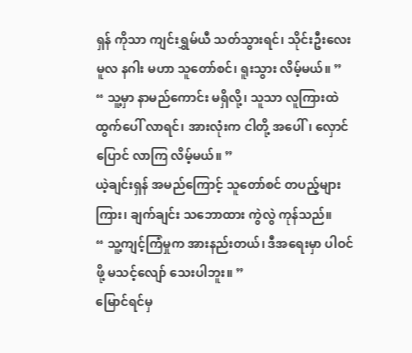ရှန် ကိုသာ ကျင်းရွှမ်ယီ သတ်သွားရင်၊ သိုင်းဦးလေး မူလ နဂါး မဟာ သူတော်စင်၊ ရူးသွား လိမ့်မယ်။ ”
“ သူ့မှာ နာမည်ကောင်း မရှိလို့၊ သူသာ လူကြားထဲ ထွက်ပေါ် လာရင်၊ အားလုံးက ငါတို့ အပေါ်၊ လှောင်ပြောင် လာကြ လိမ့်မယ်။ ”
ယဲ့ချင်းရှန် အမည်ကြောင့် သူတော်စင် တပည့်များကြား၊ ချက်ချင်း သဘောထား ကွဲလွဲ ကုန်သည်။
“ သူ့ကျင့်ကြံမှုက အားနည်းတယ်၊ ဒီအရေးမှာ ပါဝင်ဖို့ မသင့်လျော် သေးပါဘူး။ ”
မြောင်ရင်မှ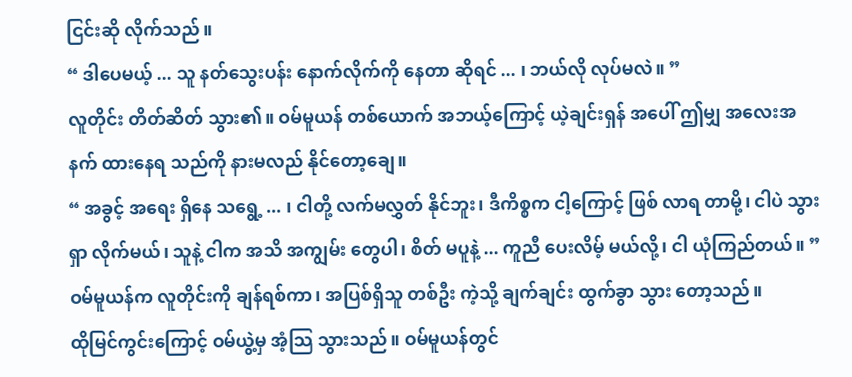ငြင်းဆို လိုက်သည်။
“ ဒါပေမယ့် ... သူ နတ်သွေးပန်း နောက်လိုက်ကို နေတာ ဆိုရင် ... ၊ ဘယ်လို လုပ်မလဲ။ ”
လူတိုင်း တိတ်ဆိတ် သွား၏။ ဝမ်မူယန် တစ်ယောက် အဘယ့်ကြောင့် ယဲ့ချင်းရှန် အပေါ် ဤမျှ အလေးအနက် ထားနေရ သည်ကို နားမလည် နိုင်တော့ချေ။
“ အခွင့် အရေး ရှိနေ သရွေ့ ... ၊ ငါတို့ လက်မလွှတ် နိုင်ဘူး၊ ဒီကိစ္စက ငါ့ကြောင့် ဖြစ် လာရ တာမို့၊ ငါပဲ သွားရှာ လိုက်မယ်၊ သူနဲ့ ငါက အသိ အကျွမ်း တွေပါ၊ စိတ် မပူနဲ့ ... ကူညီ ပေးလိမ့် မယ်လို့၊ ငါ ယုံကြည်တယ်။ ”
ဝမ်မူယန်က လူတိုင်းကို ချန်ရစ်ကာ၊ အပြစ်ရှိသူ တစ်ဦး ကဲ့သို့ ချက်ချင်း ထွက်ခွာ သွား တော့သည်။
ထိုမြင်ကွင်းကြောင့် ဝမ်ယွဲ့မှ အံ့သြ သွားသည်။ ဝမ်မူယန်တွင်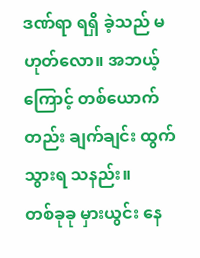ဒဏ်ရာ ရရှိ ခဲ့သည် မဟုတ်လော။ အဘယ့်ကြောင့် တစ်ယောက် တည်း ချက်ချင်း ထွက်သွားရ သနည်း။
တစ်ခုခု မှားယွင်း နေ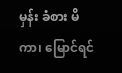မှန်း ခံစား မိကာ၊ မြောင်ရင်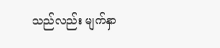သည်လည်း မျက်နှာ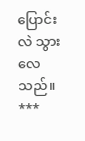ပြောင်းလဲ သွား လေသည်။
***